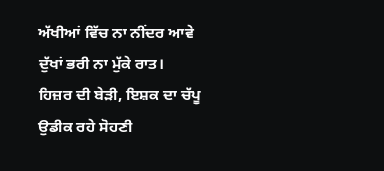ਅੱਖੀਆਂ ਵਿੱਚ ਨਾ ਨੀਂਦਰ ਆਵੇ
ਦੁੱਖਾਂ ਭਰੀ ਨਾ ਮੁੱਕੇ ਰਾਤ।
ਹਿਜ਼ਰ ਦੀ ਬੇੜੀ, ਇਸ਼ਕ ਦਾ ਚੱਪੂ
ਉਡੀਕ ਰਹੇ ਸੋਹਣੀ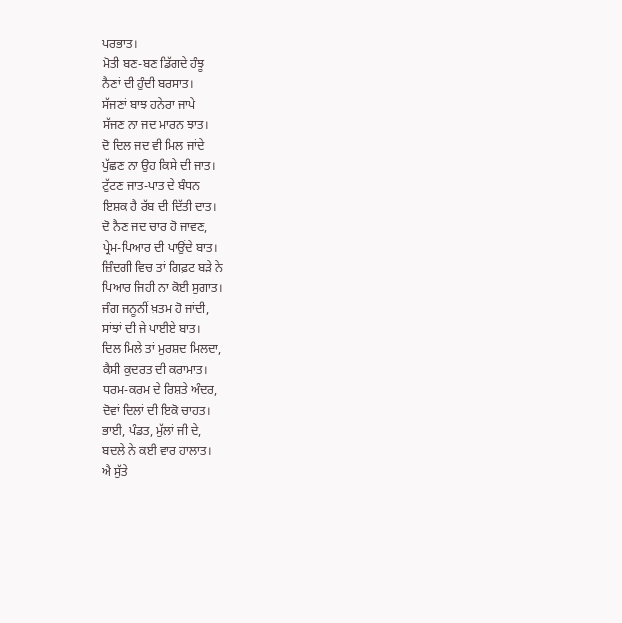ਪਰਭਾਤ।
ਮੋਤੀ ਬਣ-ਬਣ ਡਿੱਗਦੇ ਹੰਝੂ
ਨੈਣਾਂ ਦੀ ਹੁੰਦੀ ਬਰਸਾਤ।
ਸੱਜਣਾਂ ਬਾਝ ਹਨੇਰਾ ਜਾਪੇ
ਸੱਜਣ ਨਾ ਜਦ ਮਾਰਨ ਝਾਤ।
ਦੋ ਦਿਲ ਜਦ ਵੀ ਮਿਲ ਜਾਂਦੇ
ਪੁੱਛਣ ਨਾ ਉਹ ਕਿਸੇ ਦੀ ਜਾਤ।
ਟੁੱਟਣ ਜਾਤ-ਪਾਤ ਦੇ ਬੰਧਨ
ਇਸ਼ਕ ਹੈ ਰੱਬ ਦੀ ਦਿੱਤੀ ਦਾਤ।
ਦੋ ਨੈਣ ਜਦ ਚਾਰ ਹੋ ਜਾਵਣ,
ਪ੍ਰੇਮ-ਪਿਆਰ ਦੀ ਪਾਉਂਦੇ ਬਾਤ।
ਜ਼ਿੰਦਗੀ ਵਿਚ ਤਾਂ ਗਿਫ਼ਟ ਬੜੇ ਨੇ
ਪਿਆਰ ਜਿਹੀ ਨਾ ਕੋਈ ਸੁਗਾਤ।
ਜੰਗ ਜਨੂਨੀਂ ਖ਼ਤਮ ਹੋ ਜਾਂਦੀ,
ਸਾਂਝਾਂ ਦੀ ਜੇ ਪਾਈਏ ਬਾਤ।
ਦਿਲ ਮਿਲੇ ਤਾਂ ਮੁਰਸ਼ਦ ਮਿਲਦਾ,
ਕੈਸੀ ਕੁਦਰਤ ਦੀ ਕਰਾਮਾਤ।
ਧਰਮ-ਕਰਮ ਦੇ ਰਿਸ਼ਤੇ ਅੰਦਰ,
ਦੋਵਾਂ ਦਿਲਾਂ ਦੀ ਇਕੋ ਚਾਹਤ।
ਭਾਈ, ਪੰਡਤ, ਮੁੱਲਾਂ ਜੀ ਦੇ,
ਬਦਲੇ ਨੇ ਕਈ ਵਾਰ ਹਾਲਾਤ।
ਐ ਸੁੱਤੇ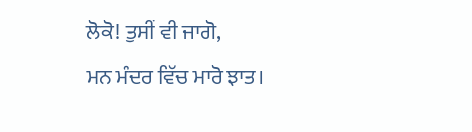ਲੋਕੋ! ਤੁਸੀਂ ਵੀ ਜਾਗੋ,
ਮਨ ਮੰਦਰ ਵਿੱਚ ਮਾਰੋ ਝਾਤ।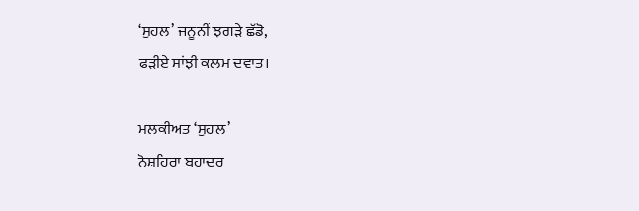‘ਸੁਹਲ’ ਜਨੂਨੀਂ ਝਗੜੇ ਛੱਡੋ,
ਫੜੀਏ ਸਾਂਝੀ ਕਲਮ ਦਵਾਤ।

ਮਲਕੀਅਤ ‘ਸੁਹਲ’
ਨੋਸ਼ਹਿਰਾ ਬਹਾਦਰ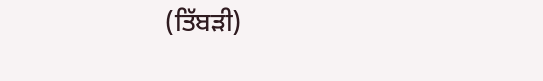(ਤਿੱਬੜੀ)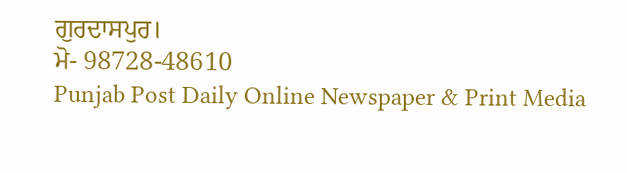ਗੁਰਦਾਸਪੁਰ।
ਮੋ- 98728-48610
Punjab Post Daily Online Newspaper & Print Media